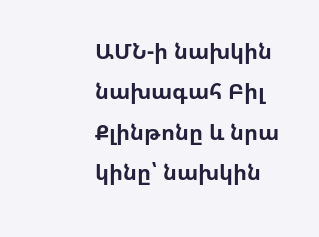ԱՄՆ-ի նախկին նախագահ Բիլ Քլինթոնը և նրա կինը՝ նախկին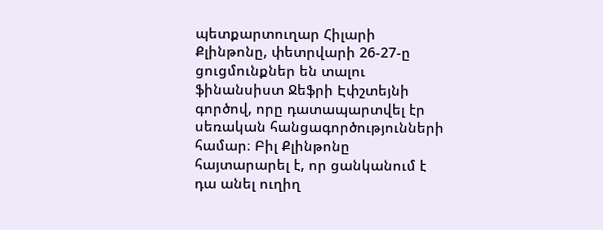պետքարտուղար Հիլարի Քլինթոնը, փետրվարի 26-27-ը ցուցմունքներ են տալու ֆինանսիստ Ջեֆրի Էփշտեյնի գործով, որը դատապարտվել էր սեռական հանցագործությունների համար։ Բիլ Քլինթոնը հայտարարել է, որ ցանկանում է դա անել ուղիղ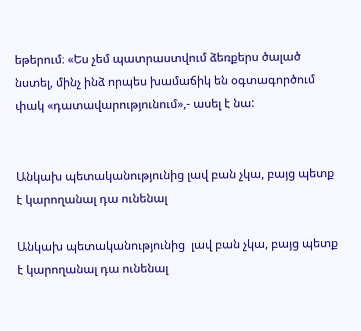եթերում։ «Ես չեմ պատրաստվում ձեռքերս ծալած նստել, մինչ ինձ որպես խամաճիկ են օգտագործում փակ «դատավարությունում»,- ասել է նա:


Անկախ պետականությունից լավ բան չկա, բայց պետք է կարողանալ դա ունենալ

Անկախ պետականությունից  լավ բան չկա, բայց պետք է կարողանալ դա ունենալ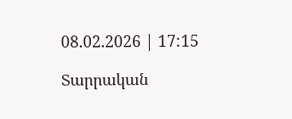08.02.2026 | 17:15

Տարրական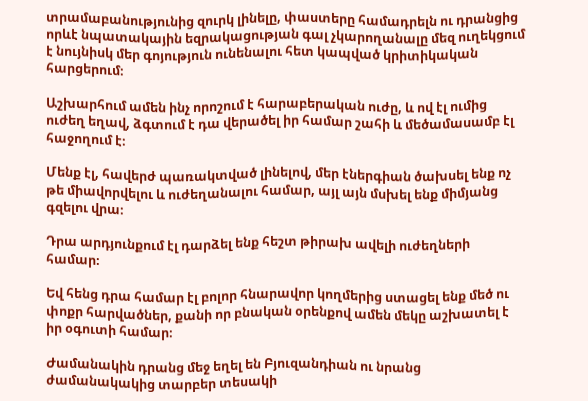տրամաբանությունից զուրկ լինելը, փաստերը համադրելն ու դրանցից որևէ նպատակային եզրակացության գալ չկարողանալը մեզ ուղեկցում է նույնիսկ մեր գոյություն ունենալու հետ կապված կրիտիկական հարցերում։

Աշխարհում ամեն ինչ որոշում է հարաբերական ուժը, և ով էլ ումից ուժեղ եղավ, ձգտում է դա վերածել իր համար շահի և մեծամասամբ էլ հաջողում է։

Մենք էլ, հավերժ պառակտված լինելով, մեր էներգիան ծախսել ենք ոչ թե միավորվելու և ուժեղանալու համար, այլ այն մսխել ենք միմյանց գզելու վրա։

Դրա արդյունքում էլ դարձել ենք հեշտ թիրախ ավելի ուժեղների համար։

Եվ հենց դրա համար էլ բոլոր հնարավոր կողմերից ստացել ենք մեծ ու փոքր հարվածներ, քանի որ բնական օրենքով ամեն մեկը աշխատել է իր օգուտի համար։

Ժամանակին դրանց մեջ եղել են Բյուզանդիան ու նրանց ժամանակակից տարբեր տեսակի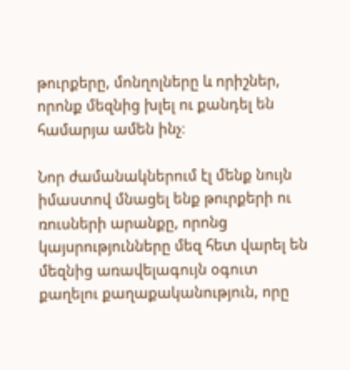թուրքերը, մոնղոլները և որիշներ, որոնք մեզնից խլել ու քանդել են համարյա ամեն ինչ։

Նոր ժամանակներում էլ մենք նույն իմաստով մնացել ենք թուրքերի ու ռուսների արանքը, որոնց կայսրությունները մեզ հետ վարել են մեզնից առավելագույն օգուտ քաղելու քաղաքականություն, որը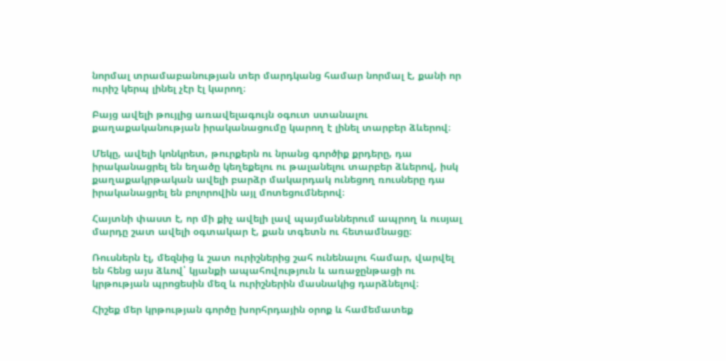նորմալ տրամաբանության տեր մարդկանց համար նորմալ է, քանի որ ուրիշ կերպ լինել չէր էլ կարող։

Բայց ավելի թույլից առավելագույն օգուտ ստանալու քաղաքականության իրականացումը կարող է լինել տարբեր ձևերով։

Մեկը, ավելի կոնկրետ, թուրքերն ու նրանց գործիք քրդերը, դա իրականացրել են եղածը կեղեքելու ու թալանելու տարբեր ձևերով, իսկ քաղաքակրթական ավելի բարձր մակարդակ ունեցող ռուսները դա իրականացրել են բոլորովին այլ մոտեցումներով։

Հայտնի փաստ է, որ մի քիչ ավելի լավ պայմաններում ապրող և ուսյալ մարդը շատ ավելի օգտակար է, քան տգետն ու հետամնացը։

Ռուսներն էլ, մեզնից և շատ ուրիշներից շահ ունենալու համար, վարվել են հենց այս ձևով՝ կյանքի ապահովություն և առաջընթացի ու կրթության պրոցեսին մեզ և ուրիշներին մասնակից դարձնելով։

Հիշեք մեր կրթության գործը խորհրդային օրոք և համեմատեք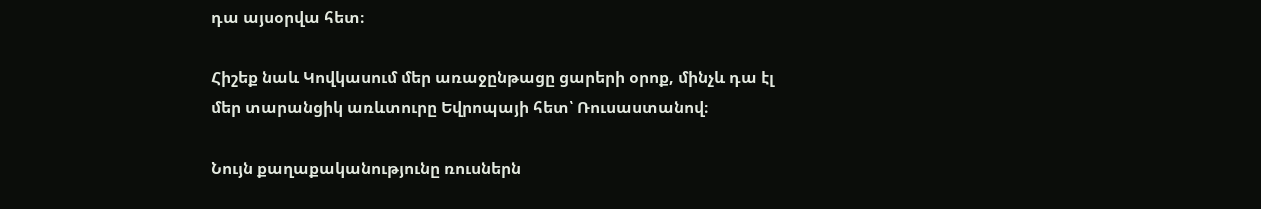դա այսօրվա հետ։

Հիշեք նաև Կովկասում մեր առաջընթացը ցարերի օրոք, մինչև դա էլ մեր տարանցիկ առևտուրը Եվրոպայի հետ՝ Ռուսաստանով։

Նույն քաղաքականությունը ռուսներն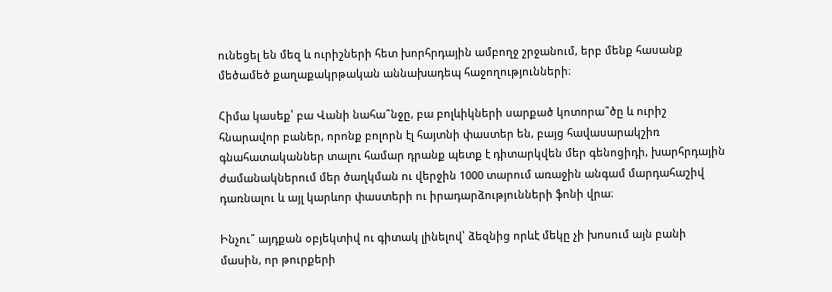ունեցել են մեզ և ուրիշների հետ խորհրդային ամբողջ շրջանում, երբ մենք հասանք մեծամեծ քաղաքակրթական աննախադեպ հաջողությունների։

Հիմա կասեք՝ բա Վանի նահա՞նջը, բա բոլևիկների սարքած կոտորա՞ծը և ուրիշ հնարավոր բաներ, որոնք բոլորն էլ հայտնի փաստեր են, բայց հավասարակշիռ գնահատականներ տալու համար դրանք պետք է դիտարկվեն մեր գենոցիդի, խարհրդային ժամանակներում մեր ծաղկման ու վերջին 1000 տարում առաջին անգամ մարդահաշիվ դառնալու և այլ կարևոր փաստերի ու իրադարձությունների ֆոնի վրա։

Ինչու՞ այդքան օբյեկտիվ ու գիտակ լինելով՝ ձեզնից որևէ մեկը չի խոսում այն բանի մասին, որ թուրքերի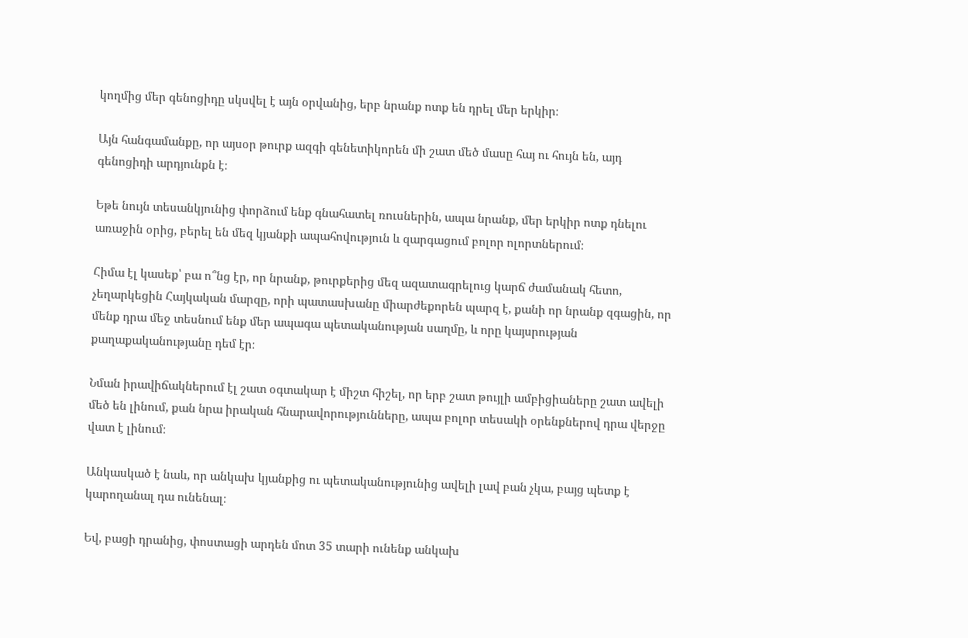կողմից մեր գենոցիդը սկսվել է այն օրվանից, երբ նրանք ոտք են դրել մեր երկիր։

Այն հանգամանքը, որ այսօր թուրք ազգի գենետիկորեն մի շատ մեծ մասը հայ ու հույն են, այդ գենոցիդի արդյունքն է։

Եթե նույն տեսանկյունից փորձում ենք գնահատել ռուսներին, ապա նրանք, մեր երկիր ոտք դնելու առաջին օրից, բերել են մեզ կյանքի ապահովություն և զարգացում բոլոր ոլորտներում։

Հիմա էլ կասեք՝ բա ո՞նց էր, որ նրանք, թուրքերից մեզ ազատագրելուց կարճ ժամանակ հետո, չեղարկեցին Հայկական մարզը, որի պատասխանը միարժեքորեն պարզ է, քանի որ նրանք զգացին, որ մենք դրա մեջ տեսնում ենք մեր ապագա պետականության սաղմը, և որը կայսրության քաղաքականությանը դեմ էր։

Նման իրավիճակներում էլ շատ օգտակար է միշտ հիշել, որ երբ շատ թույլի ամբիցիաները շատ ավելի մեծ են լինում, քան նրա իրական հնարավորությունները, ապա բոլոր տեսակի օրենքներով դրա վերջը վատ է լինում։

Անկասկած է նաև, որ անկախ կյանքից ու պետականությունից ավելի լավ բան չկա, բայց պետք է կարողանալ դա ունենալ։

Եվ, բացի դրանից, փոստացի արդեն մոտ 35 տարի ունենք անկախ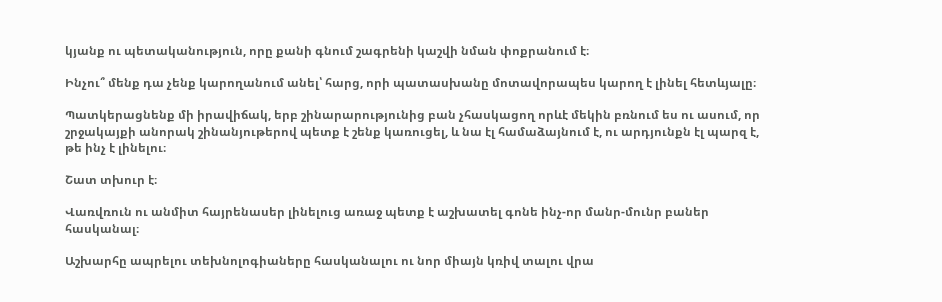կյանք ու պետականություն, որը քանի գնում շագրենի կաշվի նման փոքրանում է։

Ինչու՞ մենք դա չենք կարողանում անել՝ հարց, որի պատասխանը մոտավորապես կարող է լինել հետևյալը։

Պատկերացնենք մի իրավիճակ, երբ շինարարությունից բան չհասկացող որևէ մեկին բռնում ես ու ասում, որ շրջակայքի անորակ շինանյութերով պետք է շենք կառուցել, և նա էլ համաձայնում է, ու արդյունքն էլ պարզ է, թե ինչ է լինելու։

Շատ տխուր է։

Վառվռուն ու անմիտ հայրենասեր լինելուց առաջ պետք է աշխատել գոնե ինչ-որ մանր-մունր բաներ հասկանալ։

Աշխարհը ապրելու տեխնոլոգիաները հասկանալու ու նոր միայն կռիվ տալու վրա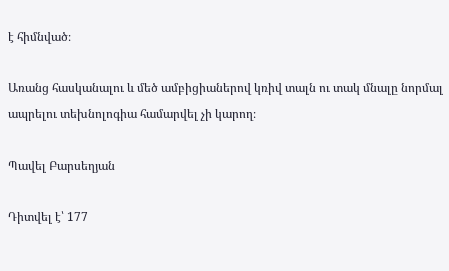է հիմնված։

Առանց հասկանալու և մեծ ամբիցիաներով կռիվ տալն ու տակ մնալը նորմալ ապրելու տեխնոլոգիա համարվել չի կարող։

Պավել Բարսեղյան

Դիտվել է՝ 177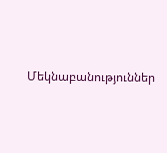Մեկնաբանություններ